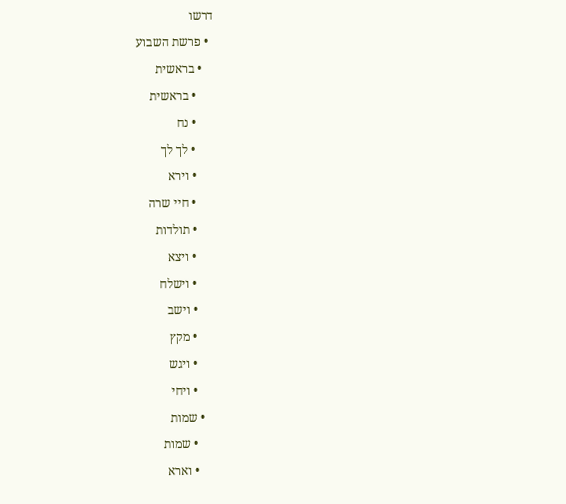דרשו
  • פרשת השבוע
    • בראשית
      • בראשית
      • נח
      • לך לך
      • וירא
      • חיי שרה
      • תולדות
      • ויצא
      • וישלח
      • וישב
      • מקץ
      • ויגש
      • ויחי
    • שמות
      • שמות
      • וארא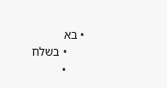• בא
      • בשלח
      •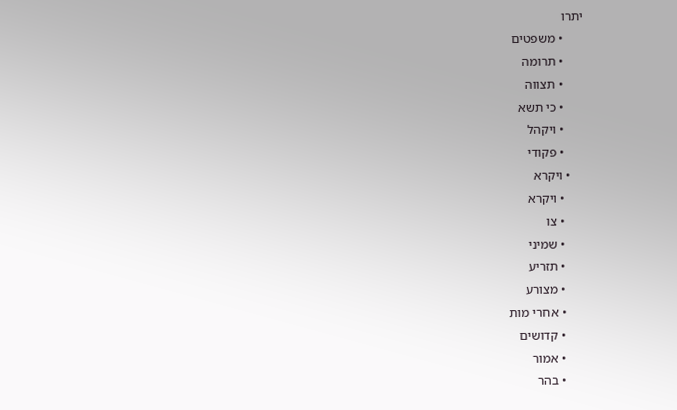יתרו
      • משפטים
      • תרומה
      • תצווה
      • כי תשא
      • ויקהל
      • פקודי
    • ויקרא
      • ויקרא
      • צו
      • שמיני
      • תזריע
      • מצורע
      • אחרי מות
      • קדושים
      • אמור
      • בהר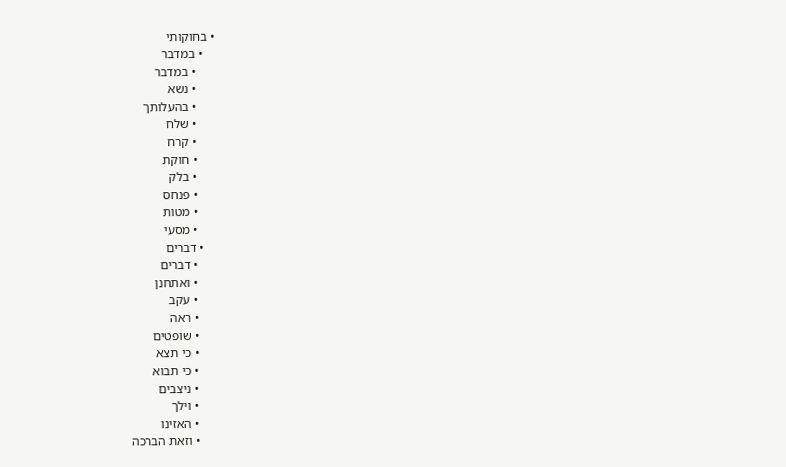• בחוקותי
    • במדבר
      • במדבר
      • נשא
      • בהעלותך
      • שלח
      • קרח
      • חוקת
      • בלק
      • פנחס
      • מטות
      • מסעי
    • דברים
      • דברים
      • ואתחנן
      • עקב
      • ראה
      • שופטים
      • כי תצא
      • כי תבוא
      • ניצבים
      • וילך
      • האזינו
      • וזאת הברכה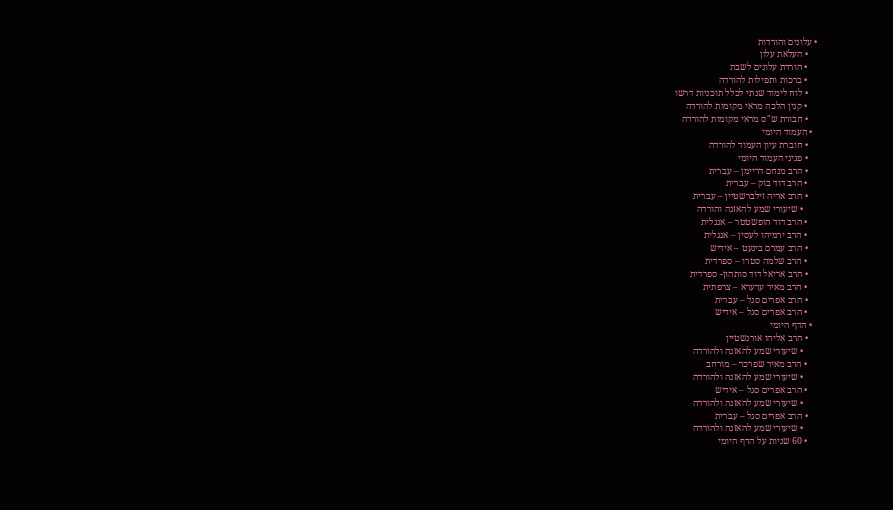• עלונים והורדות
    • העלאת עלון
    • הורדת עלונים לשבת
    • ברכות ותפילות להורדה
    • לוח לימוד שנתי לכלל תוכניות דרשו
    • קנין הלכה מראי מקומות להורדה
    • חבורת ש"ס מראי מקומות להורדה
  • העמוד היומי
    • חוברת עיון העמוד להורדה
    • פניני העמוד היומי
    • הרב מנחם דריימן – עברית
    • הרב דוד בוק – עברית
    • הרב אריה זילברשטיין – עברית
      • שיעורי שמע להאזנה והורדה
    • הרב דוד הופשטטר – אנגלית
    • הרב ירמיהו לעסין – אנגלית
    • הרב עמרם בינעט – אידיש
    • הרב שלמה סטרו – ספרדית
    • הרב אריאל דוד סותהון- ספרדית
    • הרב מאיר ערערא – צרפתית
    • הרב אפרים סגל – עברית
    • הרב אפרים סגל – אידיש
  • הדף היומי
    • הרב אליהו אורנשטיין
      • שיעורי שמע להאזנה ולהורדה
    • הרב מאיר שפרכר – מורחב
      • שיעורי שמע להאזנה ולהורדה
    • הרב אפרים סגל – אידיש
      • שיעורי שמע להאזנה ולהורדה
    • הרב אפרים סגל – עברית
      • שיעורי שמע להאזנה ולהורדה
    • 60 שניות על הדף היומי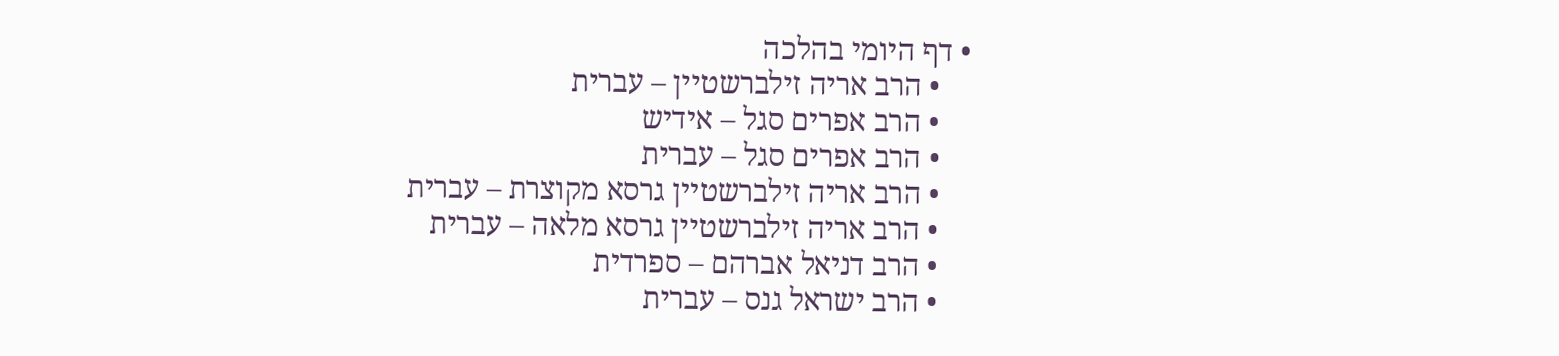• דף היומי בהלכה
    • הרב אריה זילברשטיין – עברית
    • הרב אפרים סגל – אידיש
    • הרב אפרים סגל – עברית
    • הרב אריה זילברשטיין גרסא מקוצרת – עברית
    • הרב אריה זילברשטיין גרסא מלאה – עברית
    • הרב דניאל אברהם – ספרדית
    • הרב ישראל גנס – עברית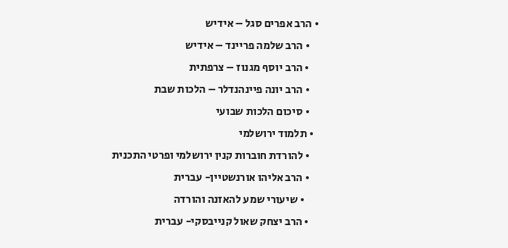• הרב אפרים סגל – אידיש
    • הרב שלמה פריינד – אידיש
    • הרב יוסף מגנוז – צרפתית
    • הרב יונה פיינהנדלר – הלכות שבת
    • סיכום הלכות שבועי
  • תלמוד ירושלמי
    • להורדת חוברות קנין ירושלמי ופרטי התכנית
    • הרב אליהו אורנשטיין- עברית
      • שיעורי שמע להאזנה והורדה
    • הרב יצחק שאול קנייבסקי- עברית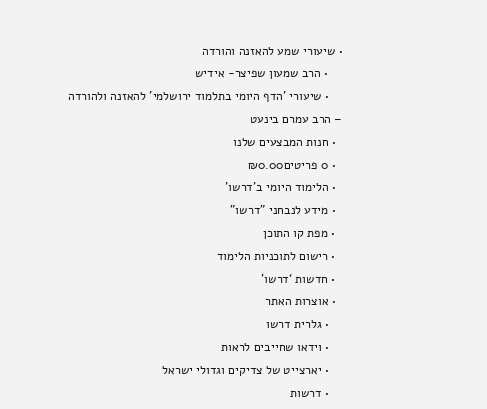• שיעורי שמע להאזנה והורדה
    • הרב שמעון שפיצר- אידיש
    • שיעורי 'הדף היומי בתלמוד ירושלמי' להאזנה ולהורדה – הרב עמרם בינעט
  • חנות המבצעים שלנו
  • 0 פריטים₪0.00
  • הלימוד היומי ב'דרשו'
  • מידע לנבחני "דרשו"
  • מפת קו התוכן
  • רישום לתוכניות הלימוד
  • חדשות ‘דרשו’
  • אוצרות האתר
    • גלרית דרשו
    • וידאו שחייבים לראות
    • יארצייט של צדיקים וגדולי ישראל
    • דרשות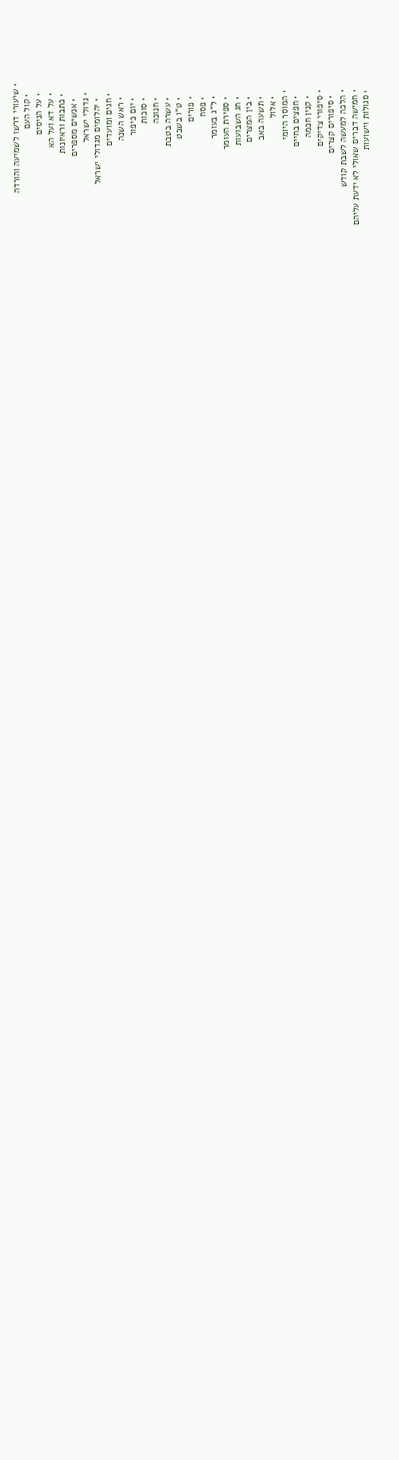• שיעורי דרשו לשמיעה והורדה
    • קול העם
    • על הניסים
    • על דא ועל הא
    • כתבות וראיונות
      • אנשים מספרים
    • גדולי ישראל
      • יהלומים מגדולי ישראל
    • חגים ומועדים
      • ראש השנה
      • יום כיפור
      • סוכות
      • חנוכה
      • עשרה בטבת
      • ט"ו בשבט
      • פורים
      • פסח
      • ל"ג בעומר
      • ספירת העומר
      • חג השבועות
      • בין המצרים
      • תשעה באב
      • אלול
    • המוסר היומי
      • חפצים בחיים
      • קנין חכמה
    • סיפורי צדיקים
      • סיפורים קצרים
    • הלכה למעשה לשבת קודש
    • חמישה דברים שאולי לא ידעת עליהם
    • סגולות וישועות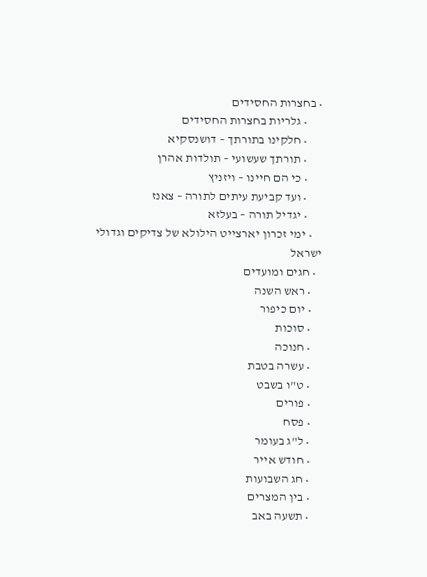• בחצרות החסידים
      • גלריות בחצרות החסידים
      • חלקינו בתורתך – דושנסקיא
      • תורתך שעשועי – תולדות אהרן
      • כי הם חיינו – ויזניץ
      • ועד קביעת עיתים לתורה – צאנז
      • יגדיל תורה – בעלזא
    • ימי זכרון יארצייט הילולא של צדיקים וגדולי ישראל
  • חגים ומועדים
    • ראש השנה
    • יום כיפור
    • סוכות
    • חנוכה
    • עשרה בטבת
    • ט"ו בשבט
    • פורים
    • פסח
    • ל"ג בעומר
    • חודש אייר
    • חג השבועות
    • בין המצרים
    • תשעה באב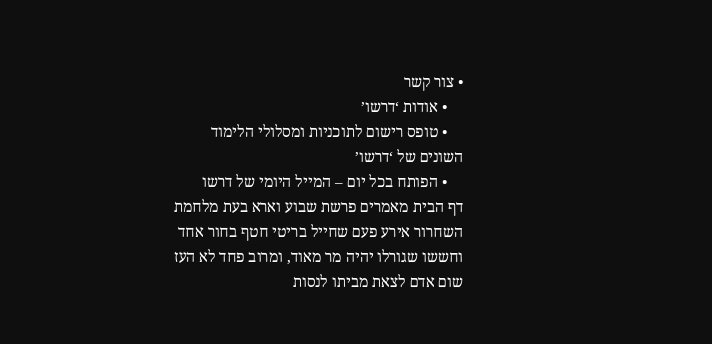• צור קשר
    • אודות ‘דרשו’
    • טופס רישום לתוכניות ומסלולי הלימוד השונים של ‘דרשו’
    • הפותח בכל יום – המייל היומי של דרשו
דף הבית מאמרים פרשת שבוע וארא בעת מלחמת השחרור אירע פעם שחייל בריטי חטף בחור אחד וחששו שגורלו יהיה מר מאוד, ומרוב פחד לא העז שום אדם לצאת מביתו לנסות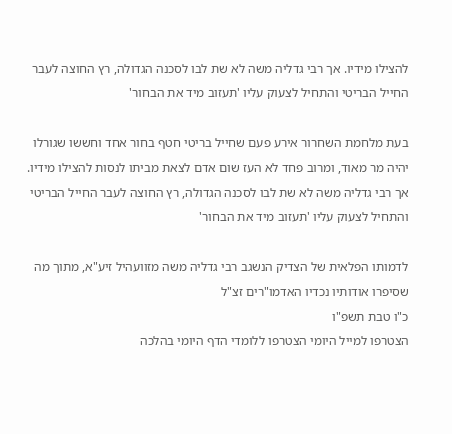להצילו מידיו. אך רבי גדליה משה לא שת לבו לסכנה הגדולה, רץ החוצה לעבר החייל הבריטי והתחיל לצעוק עליו 'תעזוב מיד את הבחור'

בעת מלחמת השחרור אירע פעם שחייל בריטי חטף בחור אחד וחששו שגורלו יהיה מר מאוד, ומרוב פחד לא העז שום אדם לצאת מביתו לנסות להצילו מידיו. אך רבי גדליה משה לא שת לבו לסכנה הגדולה, רץ החוצה לעבר החייל הבריטי והתחיל לצעוק עליו 'תעזוב מיד את הבחור'

לדמותו הפלאית של הצדיק הנשגב רבי גדליה משה מזוועהיל זיע"א, מתוך מה שסיפרו אודותיו נכדיו האדמו"רים זצ"ל
כ"ו טבת תשפ"ו
הצטרפו למייל היומי הצטרפו ללומדי הדף היומי בהלכה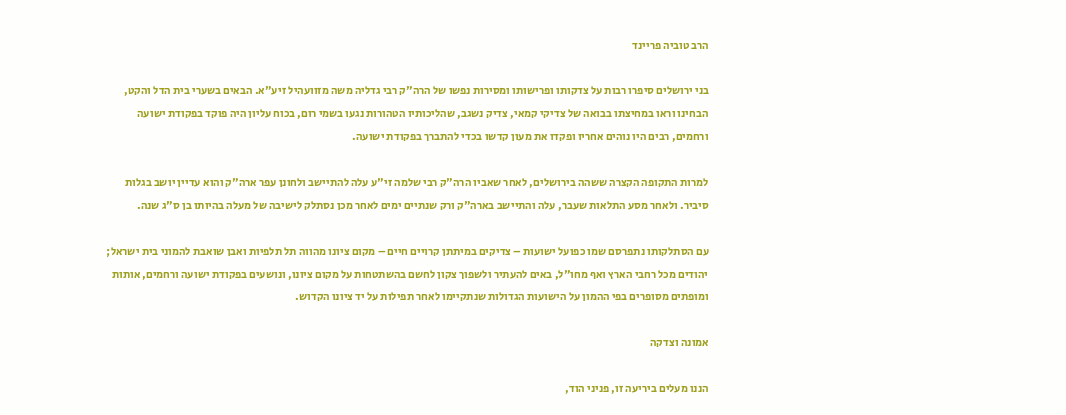הרב טוביה פריינד

בני ירושלים סיפרו רבות על צדקותו ופרישותו ומסירות נפשו של הרה"ק רבי גדליה משה מזוועהיל זיע"א. הבאים בשערי בית הדל והקט, הבחינו וראו במחיצתו בבואה של צדיקי קמאי, צדיק נשגב, שהליכותיו הטהורות נגעו בשמי רום, בכוח עליון היה פוקד בפקודת ישועה ורחמים, רבים היו נוהים אחריו ופקדו את מעון קדשו בכדי להתברך בפקודת ישועה.

למרות התקופה הקצרה ששהה בירושלים, לאחר שאביו הרה"ק רבי שלמה זי"ע עלה להתיישב ולחונן עפר ארה"ק והוא עדיין יושב בגלות סיביר. ולאחר מסע התלאות שעבר, עלה והתיישב בארה"ק ורק שנתיים ימים לאחר מכן נסתלק לישיבה של מעלה בהיותו בן ס"ג שנה.

עם הסתלקותו נתפרסם שמו כפועל ישועות – צדיקים במיתתן קרויים חיים – מקום ציונו מהווה תל תלפיות ואבן שואבת להמוני בית ישראל; יהודים מכל רחבי הארץ ואף מחו"ל, באים להעתיר ולשפוך צקון לחשם בהשתטחות על מקום ציונו, ונושעים בפקודת ישועה ורחמים, אותות ומופתים מסופרים בפי ההמון על הישועות הגדולות שנתקיימו לאחר תפילות על יד ציונו הקדוש.

אמונה וצדקה

הננו מעלים ביריעה זו, פניני הוד,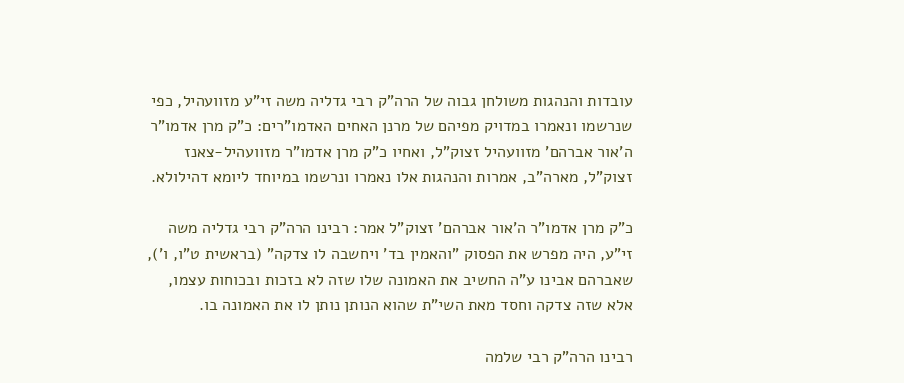עובדות והנהגות משולחן גבוה של הרה"ק רבי גדליה משה זי"ע מזוועהיל, כפי שנרשמו ונאמרו במדויק מפיהם של מרנן האחים האדמו"רים: כ"ק מרן אדמו"ר ה'אור אברהם' מזוועהיל זצוק"ל, ואחיו כ"ק מרן אדמו"ר מזוועהיל-צאנז זצוק"ל, מארה"ב, אמרות והנהגות אלו נאמרו ונרשמו במיוחד ליומא דהילולא.

כ"ק מרן אדמו"ר ה'אור אברהם' זצוק"ל אמר: רבינו הרה"ק רבי גדליה משה זי"ע, היה מפרש את הפסוק "והאמין בד' ויחשבה לו צדקה" (בראשית ט"ו, ו'), שאברהם אבינו ע"ה החשיב את האמונה שלו שזה לא בזכות ובכוחות עצמו, אלא שזה צדקה וחסד מאת השי"ת שהוא הנותן נותן לו את האמונה בו.

רבינו הרה"ק רבי שלמה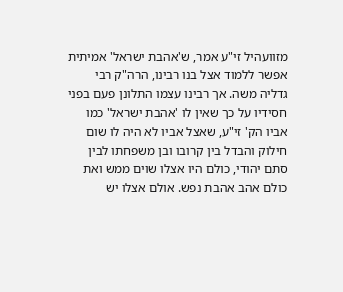מזוועהיל זי"ע אמר, ש'אהבת ישראל' אמיתית אפשר ללמוד אצל בנו רבינו, הרה"ק רבי גדליה משה. אך רבינו עצמו התלונן פעם בפני חסידיו על כך שאין לו 'אהבת ישראל' כמו אביו הק' זי"ע, שאצל אביו לא היה לו שום חילוק והבדל בין קרובו ובן משפחתו לבין סתם יהודי, כולם היו אצלו שוים ממש ואת כולם אהב אהבת נפש. אולם אצלו יש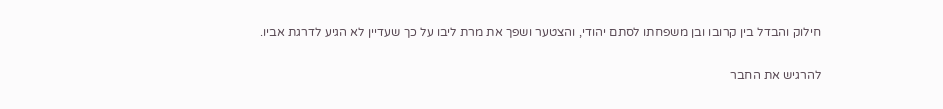חילוק והבדל בין קרובו ובן משפחתו לסתם יהודי, והצטער ושפך את מרת ליבו על כך שעדיין לא הגיע לדרגת אביו.

להרגיש את החבר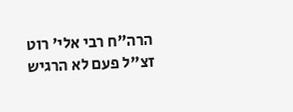הרה"ח רבי אלי' רוט זצ"ל פעם לא הרגיש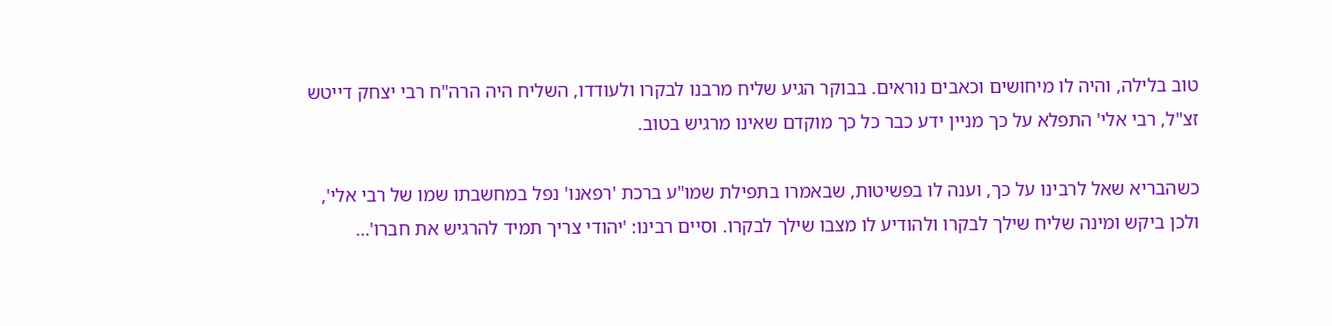טוב בלילה, והיה לו מיחושים וכאבים נוראים. בבוקר הגיע שליח מרבנו לבקרו ולעודדו, השליח היה הרה"ח רבי יצחק דייטש זצ"ל, רבי אלי' התפלא על כך מניין ידע כבר כל כך מוקדם שאינו מרגיש בטוב.

כשהבריא שאל לרבינו על כך, וענה לו בפשיטות, שבאמרו בתפילת שמו"ע ברכת 'רפאנו' נפל במחשבתו שמו של רבי אלי', ולכן ביקש ומינה שליח שילך לבקרו ולהודיע לו מצבו שילך לבקרו. וסיים רבינו: 'יהודי צריך תמיד להרגיש את חברו'…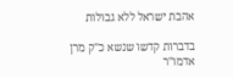אהבת ישראל ללא גבולות

בדברות קדשו שנשא כ"ק מרן אדמו"ר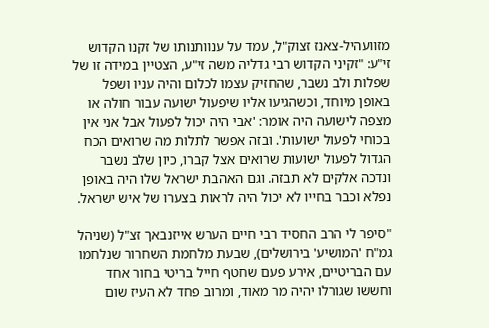מזוועהיל-צאנז זצוק"ל, עמד על ענוותנותו של זקנו הקדוש זי"ע: "זקיני הקדוש רבי גדליה משה זי"ע, הצטיין במידה זו של שפלות ולב נשבר, שהחזיק עצמו לכלום והיה עניו ושפל באופן מיוחד, וכשהגיעו אליו שיפעול ישועה עבור חולה או מצפה לישועה היה אומר: 'אבי היה יכול לפעול אבל אני אין בכוחי לפעול ישועות'. ובזה אפשר לתלות מה שרואים הכח הגדול לפעול ישועות שרואים אצל קברו, כיון שלב נשבר ונדכה אלקים לא תבזה. וגם האהבת ישראל שלו היה באופן נפלא וכבר בחייו לא יכול היה לראות בצערו של איש ישראל.

"סיפר לי הרב החסיד רבי חיים הערש אייזנבאך זצ"ל (שניהל גמ"ח 'המושיע' בירושלים), שבעת מלחמת השחרור שנלחמו עם הבריטיים, אירע פעם שחטף חייל בריטי בחור אחד וחששו שגורלו יהיה מר מאוד, ומרוב פחד לא העיז שום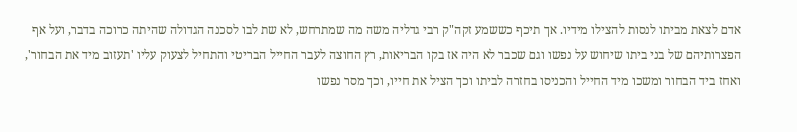אדם לצאת מביתו לנסות להצילו מידיו. אך תיכף כששמע זקה"ק רבי גדליה משה מה שמתרחש, לא שת לבו לסכנה הגדולה שהיתה כרוכה בדבר, ועל אף הפצרותיהם של בני ביתו שיחוש על נפשו וגם שכבר לא היה אז בקו הבריאות, רץ החוצה לעבר החייל הבריטי והתחיל לצעוק עליו 'תעזוב מיד את הבחור', ואחז ביד הבחור ומשכו מיד החייל והכניסו בחזרה לביתו וכך הציל את חייו, וכך מסר נפשו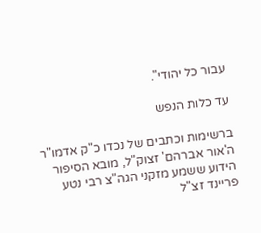עבור כל יהודי".

עד כלות הנפש

ברשימות וכתבים של נכדו כ"ק אדמו"ר ה'אור אברהם' זצוק"ל, מובא הסיפור הידוע ששמע מזקני הגה"צ רבי נטע פריינד זצ"ל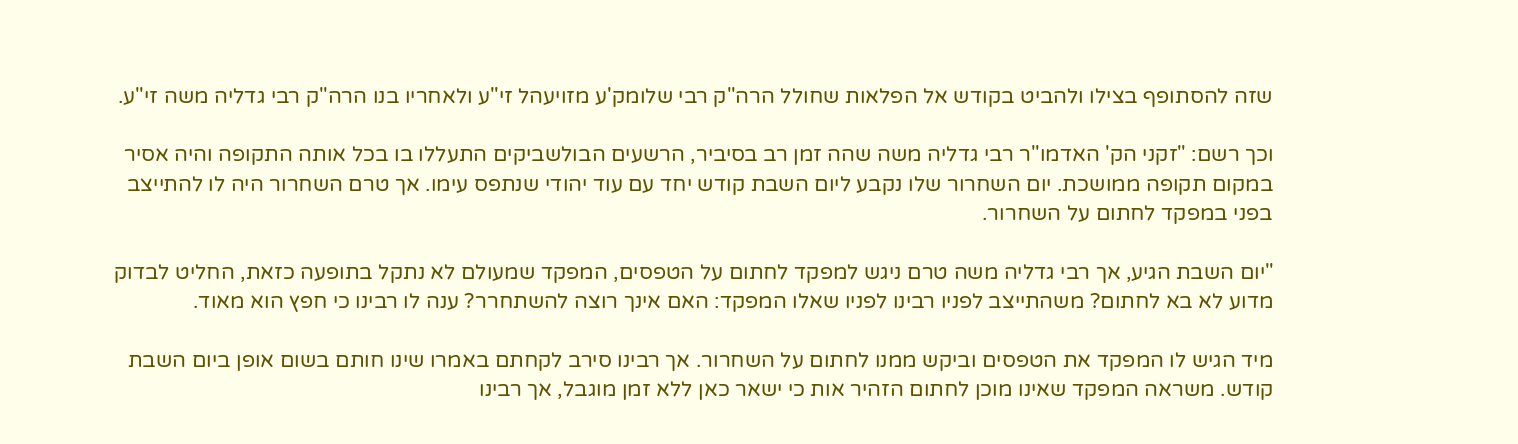שזה להסתופף בצילו ולהביט בקודש אל הפלאות שחולל הרה"ק רבי שלומק'ע מזויעהל זי"ע ולאחריו בנו הרה"ק רבי גדליה משה זי"ע.

וכך רשם: "זקני הק' האדמו"ר רבי גדליה משה שהה זמן רב בסיביר, הרשעים הבולשביקים התעללו בו בכל אותה התקופה והיה אסיר במקום תקופה ממושכת. יום השחרור שלו נקבע ליום השבת קודש יחד עם עוד יהודי שנתפס עימו. אך טרם השחרור היה לו להתייצב בפני במפקד לחתום על השחרור.

"יום השבת הגיע, אך רבי גדליה משה טרם ניגש למפקד לחתום על הטפסים, המפקד שמעולם לא נתקל בתופעה כזאת, החליט לבדוק מדוע לא בא לחתום? משהתייצב לפניו רבינו לפניו שאלו המפקד: האם אינך רוצה להשתחרר? ענה לו רבינו כי חפץ הוא מאוד.

מיד הגיש לו המפקד את הטפסים וביקש ממנו לחתום על השחרור. אך רבינו סירב לקחתם באמרו שינו חותם בשום אופן ביום השבת קודש. משראה המפקד שאינו מוכן לחתום הזהיר אות כי ישאר כאן ללא זמן מוגבל, אך רבינו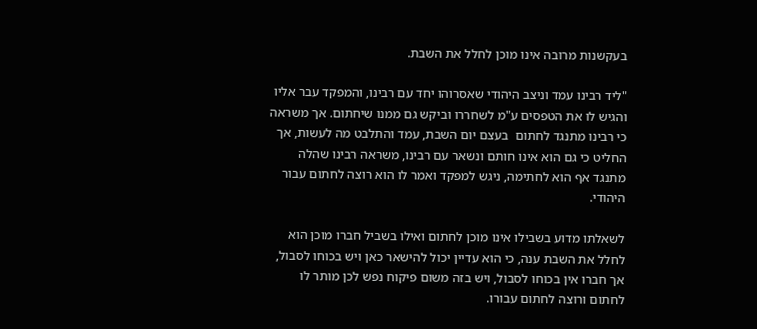בעקשנות מרובה אינו מוכן לחלל את השבת.

"ליד רבינו עמד וניצב היהודי שאסרוהו יחד עם רבינו, והמפקד עבר אליו והגיש לו את הטפסים ע"מ לשחררו וביקש גם ממנו שיחתום. אך משראה כי רבינו מתנגד לחתום  בעצם יום השבת, עמד והתלבט מה לעשות, אך החליט כי גם הוא אינו חותם ונשאר עם רבינו, משראה רבינו שהלה מתנגד אף הוא לחתימה, ניגש למפקד ואמר לו הוא רוצה לחתום עבור היהודי.

לשאלתו מדוע בשבילו אינו מוכן לחתום ואילו בשביל חברו מוכן הוא לחלל את השבת ענה, כי הוא עדיין יכול להישאר כאן ויש בכוחו לסבול, אך חברו אין בכוחו לסבול, ויש בזה משום פיקוח נפש לכן מותר לו לחתום ורוצה לחתום עבורו.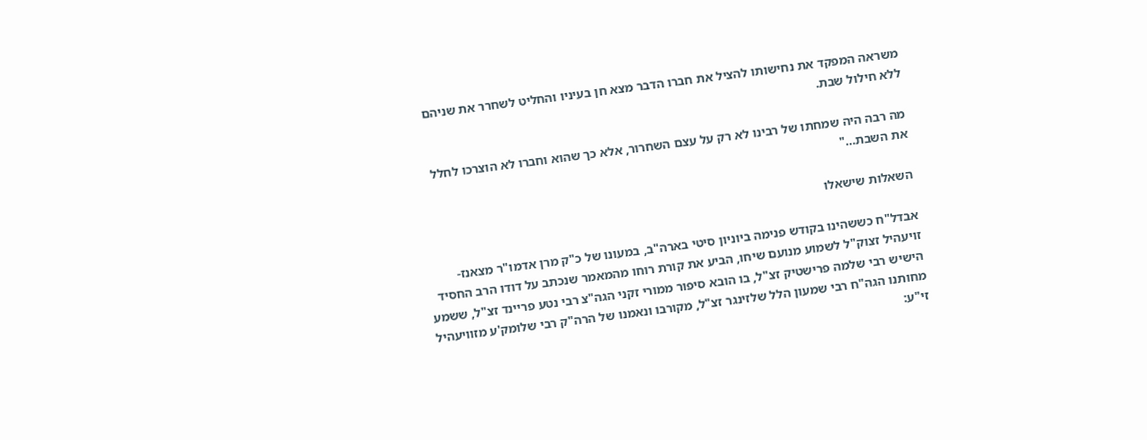משראה המפקד את נחישותו להציל את חברו הדבר מצא חן בעיניו והחליט לשחרר את שניהם ללא חילול שבת.

מה רבה היה שמחתו של רבינו לא רק על עצם השחרור, אלא כך שהוא וחברו לא הוצרכו לחלל את השבת…"

השאלות שישאלו

אבדל"ח כששהינו בקודש פנימה ביוניון סיטי בארה"ב, במעונו של כ"ק מרן אדמו"ר מצאנז-זויעהיל זצוק"ל לשמוע מנועם שיחו, הביע את קורת רוחו מהמאמר שנכתב על דודו הרב החסיד הישיש רבי שלמה פרישטיק זצ"ל, בו הובא סיפור ממורי זקני הגה"צ רבי נטע פריינד זצ"ל, ששמע מחותנו הגה"ח רבי שמעון הלל שלזינגר זצ"ל, מקורבו ונאמנו של הרה"ק רבי שלומק'ע מזוויעהיל זי"ע: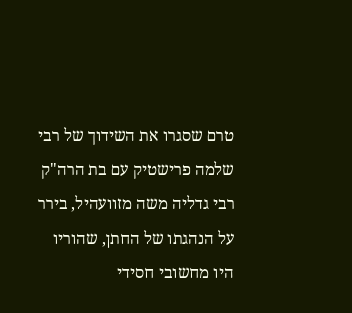טרם שסגרו את השידוך של רבי שלמה פרישטיק עם בת הרה"ק רבי גדליה משה מזוועהיל, בירר על הנהגתו של החתן, שהוריו היו מחשובי חסידי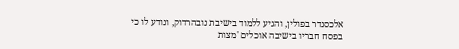אלכסנדר בפולין, והגיע ללמוד בישיבת נובהרדוק, ונודע לו כי בפסח חבריו בישיבה אוכלים 'מצות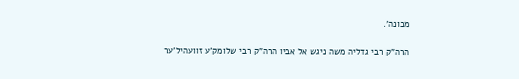מכונה'.

הרה"ק רבי גדליה משה ניגש אל אביו הרה"ק רבי שלומק'ע זוועהיל'ער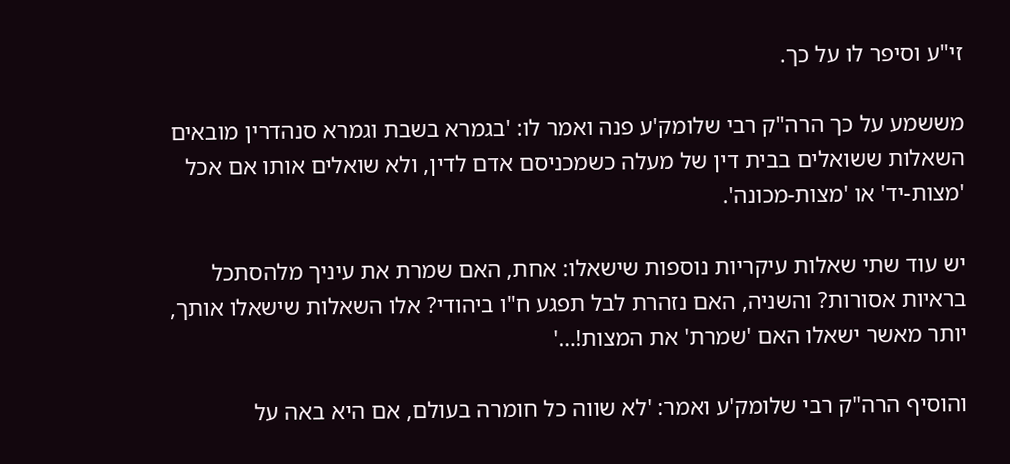זי"ע וסיפר לו על כך.

מששמע על כך הרה"ק רבי שלומק'ע פנה ואמר לו: 'בגמרא בשבת וגמרא סנהדרין מובאים השאלות ששואלים בבית דין של מעלה כשמכניסם אדם לדין, ולא שואלים אותו אם אכל 'מצות-יד' או 'מצות-מכונה'.

יש עוד שתי שאלות עיקריות נוספות שישאלו: אחת, האם שמרת את עיניך מלהסתכל בראיות אסורות? והשניה, האם נזהרת לבל תפגע ח"ו ביהודי? אלו השאלות שישאלו אותך, יותר מאשר ישאלו האם 'שמרת' את המצות!…'

והוסיף הרה"ק רבי שלומק'ע ואמר: 'לא שווה כל חומרה בעולם, אם היא באה על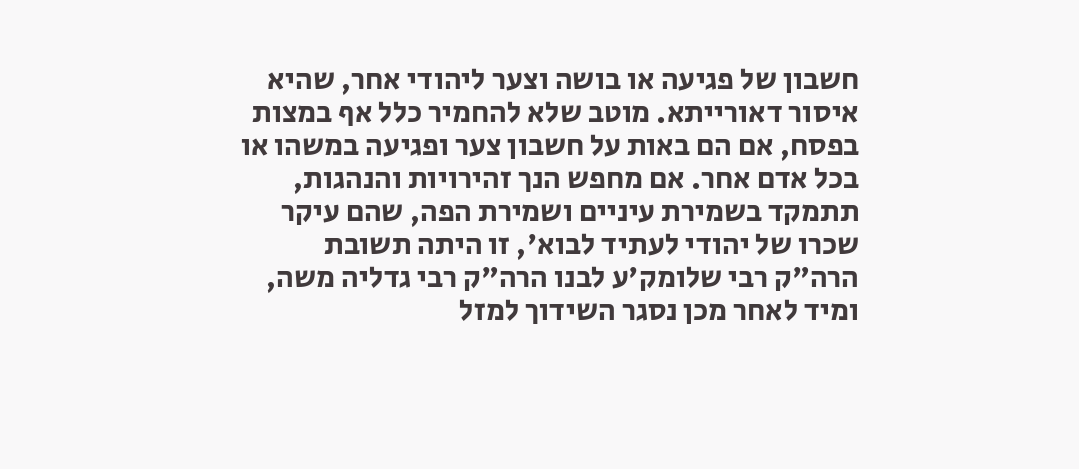חשבון של פגיעה או בושה וצער ליהודי אחר, שהיא איסור דאורייתא. מוטב שלא להחמיר כלל אף במצות בפסח, אם הם באות על חשבון צער ופגיעה במשהו או בכל אדם אחר. אם מחפש הנך זהירויות והנהגות, תתמקד בשמירת עיניים ושמירת הפה, שהם עיקר שכרו של יהודי לעתיד לבוא', זו היתה תשובת הרה"ק רבי שלומק'ע לבנו הרה"ק רבי גדליה משה, ומיד לאחר מכן נסגר השידוך למזל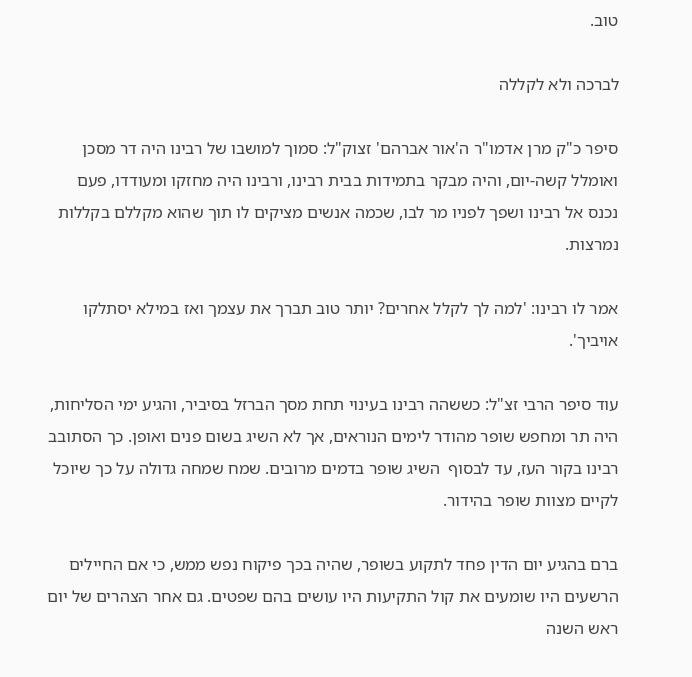טוב.

לברכה ולא לקללה

סיפר כ"ק מרן אדמו"ר ה'אור אברהם' זצוק"ל: סמוך למושבו של רבינו היה דר מסכן ואומלל קשה-יום, והיה מבקר בתמידות בבית רבינו, ורבינו היה מחזקו ומעודדו, פעם נכנס אל רבינו ושפך לפניו מר לבו, שכמה אנשים מציקים לו תוך שהוא מקללם בקללות נמרצות.

אמר לו רבינו: 'למה לך לקלל אחרים? יותר טוב תברך את עצמך ואז במילא יסתלקו אויביך'.

עוד סיפר הרבי זצ"ל: כששהה רבינו בעינוי תחת מסך הברזל בסיביר, והגיע ימי הסליחות, היה תר ומחפש שופר מהודר לימים הנוראים, אך לא השיג בשום פנים ואופן. כך הסתובב רבינו בקור העז, עד לבסוף  השיג שופר בדמים מרובים. שמח שמחה גדולה על כך שיוכל לקיים מצוות שופר בהידור.

ברם בהגיע יום הדין פחד לתקוע בשופר, שהיה בכך פיקוח נפש ממש, כי אם החיילים הרשעים היו שומעים את קול התקיעות היו עושים בהם שפטים. גם אחר הצהרים של יום ראש השנה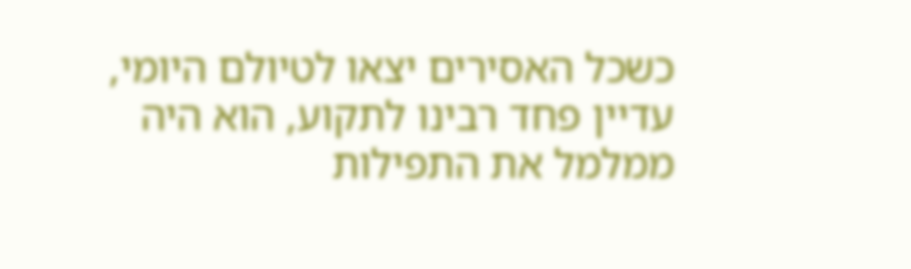כשכל האסירים יצאו לטיולם היומי, עדיין פחד רבינו לתקוע, הוא היה ממלמל את התפילות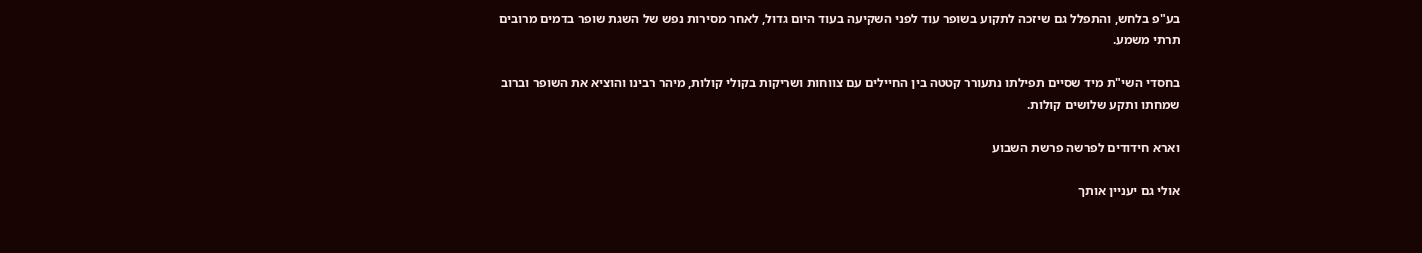בע"פ בלחש, והתפלל גם שיזכה לתקוע בשופר עוד לפני השקיעה בעוד היום גדול, לאחר מסירות נפש של השגת שופר בדמים מרובים תרתי משמע.

בחסדי השי"ת מיד שסיים תפילתו נתעורר קטטה בין החיילים עם צווחות ושריקות בקולי קולות, מיהר רבינו והוציא את השופר וברוב שמחתו ותקע שלושים קולות.

וארא חידודים לפרשה פרשת השבוע

אולי גם יעניין אותך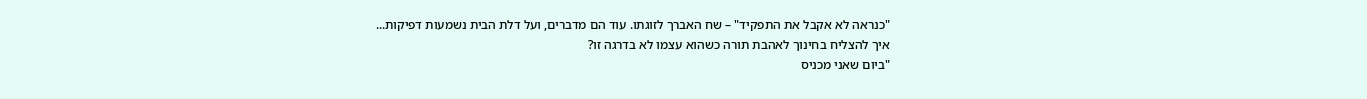"כנראה לא אקבל את התפקיד" – שח האברך לזוגתו. עוד הם מדברים, ועל דלת הבית נשמעות דפיקות...
איך להצליח בחינוך לאהבת תורה כשהוא עצמו לא בדרגה זו?
"ביום שאני מכניס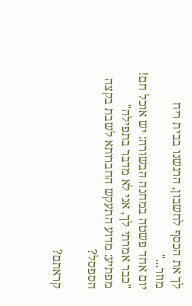לך את הכסף לחשבון, הרגשנו בבית ריח מוזר..."
יום אחד פשטה במחנה הבשורה: יש אוכל חם!
"כבר אמרתי לך, אני לא מדבר בתפילה"
מפתיע: מדוע התעקש החברותא לשבת בקצה הספסל?

קראתם?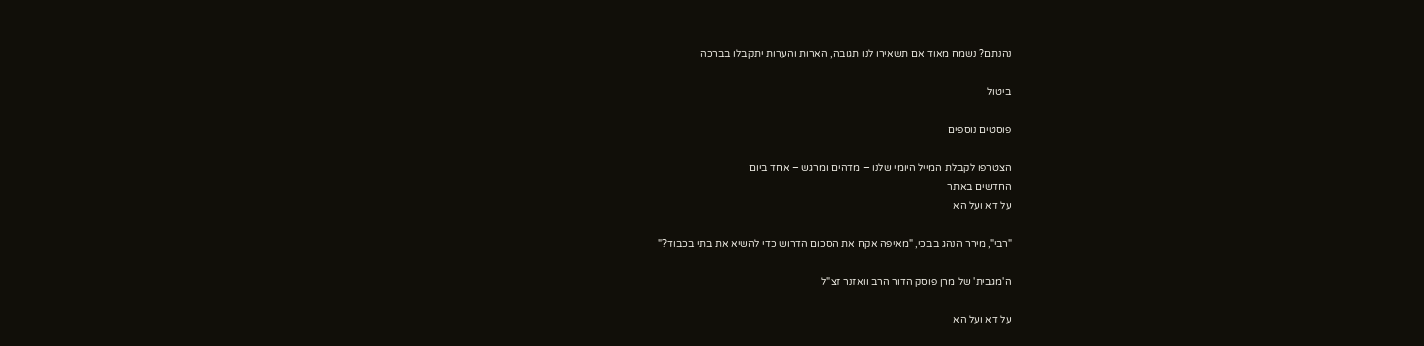נהנתם? נשמח מאוד אם תשאירו לנו תגובה, הארות והערות יתקבלו בברכה

ביטול

פוסטים נוספים

הצטרפו לקבלת המייל היומי שלנו – מדהים ומרגש – אחד ביום
החדשים באתר
על דא ועל הא

"רבי", מירר הנהג בבכי, "מאיפה אקח את הסכום הדרוש כדי להשיא את בתי בכבוד?"

ה'מגבית' של מרן פוסק הדור הרב וואזנר זצ"ל

על דא ועל הא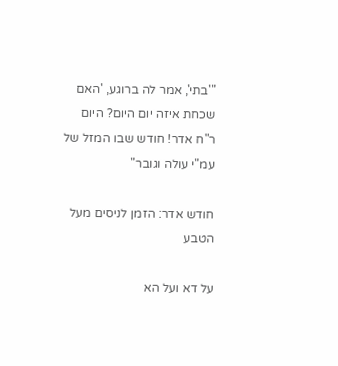"'בתי', אמר לה ברוגע, 'האם שכחת איזה יום היום? היום ר"ח אדר! חודש שבו המזל של עמ"י עולה וגובר"

חודש אדר: הזמן לניסים מעל הטבע

על דא ועל הא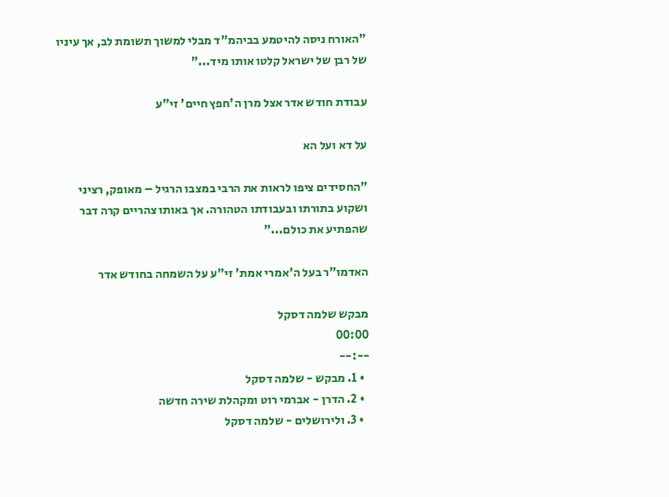"האורח ניסה להיטמע בביהמ"ד מבלי למשוך תשומת לב, אך עיניו של רבן של ישראל קלטו אותו מיד..."

עבודת חודש אדר אצל מרן ה'חפץ חיים' זי"ע

על דא ועל הא

"החסידים ציפו לראות את הרבי במצבו הרגיל – מאופק, רציני ושקוע בתורתו ובעבודתו הטהורה. אך באותו צהריים קרה דבר שהפתיע את כולם..."

האדמו"ר בעל ה'אמרי אמת' זי"ע על השמחה בחודש אדר

מבקש שלמה דסקל
00:00
--:--
  • 1. מבקש - שלמה דסקל
  • 2. הדרן - אברמי רוט ומקהלת שירה חדשה
  • 3. ולירושלים - שלמה דסקל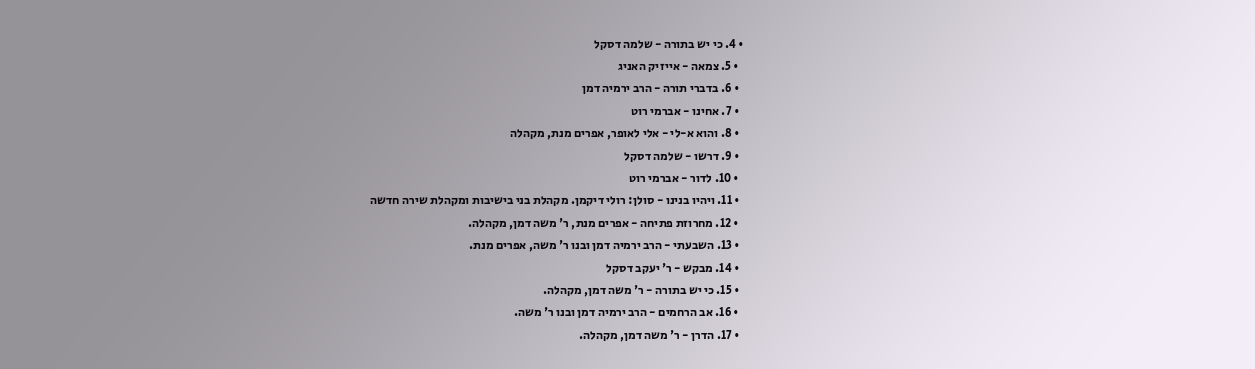• 4. כי יש בתורה - שלמה דסקל
  • 5. צמאה - אייזיק האניג
  • 6. בדברי תורה - הרב ירמיה דמן
  • 7. אחינו - אברמי רוט
  • 8. והוא א-לי - אלי לאופר, אפרים מנת, מקהלה
  • 9. דרשו - שלמה דסקל
  • 10. לדור - אברמי רוט
  • 11. ויהיו בנינו - סולן: רולי דיקמן. מקהלת בני בישיבות ומקהלת שירה חדשה
  • 12. מחרוזת פתיחה - אפרים מנת, ר' משה דמן, מקהלה.
  • 13. השבעתי - הרב ירמיה דמן ובנו ר' משה, אפרים מנת.
  • 14. מבקש - ר' יעקב דסקל
  • 15. כי יש בתורה - ר' משה דמן, מקהלה.
  • 16. אב הרחמים - הרב ירמיה דמן ובנו ר' משה.
  • 17. הדרן - ר' משה דמן, מקהלה.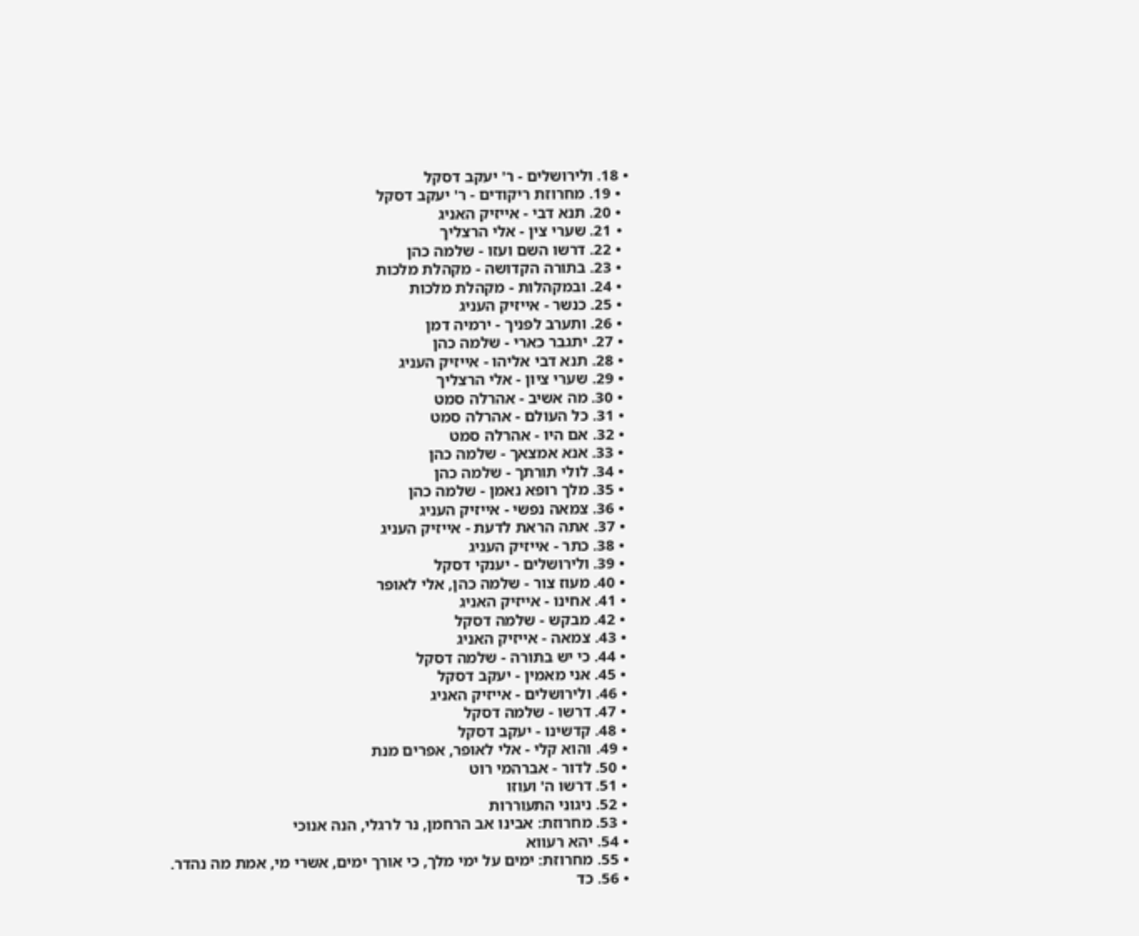• 18. ולירושלים - ר' יעקב דסקל
  • 19. מחרוזת ריקודים - ר' יעקב דסקל
  • 20. תנא דבי - אייזיק האניג
  • 21. שערי צין - אלי הרצליך
  • 22. דרשו השם ועזו - שלמה כהן
  • 23. בתורה הקדושה - מקהלת מלכות
  • 24. ובמקהלות - מקהלת מלכות
  • 25. כנשר - אייזיק העניג
  • 26. ותערב לפניך - ירמיה דמן
  • 27. יתגבר כארי - שלמה כהן
  • 28. תנא דבי אליהו - אייזיק העניג
  • 29. שערי ציון - אלי הרצליך
  • 30. מה אשיב - אהרלה סמט
  • 31. כל העולם - אהרלה סמט
  • 32. אם היו - אהרלה סמט
  • 33. אנא אמצאך - שלמה כהן
  • 34. לולי תורתך - שלמה כהן
  • 35. מלך רופא נאמן - שלמה כהן
  • 36. צמאה נפשי - אייזיק העניג
  • 37. אתה הראת לדעת - אייזיק העניג
  • 38. כתר - אייזיק העניג
  • 39. ולירושלים - יענקי דסקל
  • 40. מעוז צור - שלמה כהן, אלי לאופר
  • 41. אחינו - אייזיק האניג
  • 42. מבקש - שלמה דסקל
  • 43. צמאה - אייזיק האניג
  • 44. כי יש בתורה - שלמה דסקל
  • 45. אני מאמין - יעקב דסקל
  • 46. ולירושלים - אייזיק האניג
  • 47. דרשו - שלמה דסקל
  • 48. קדשינו - יעקב דסקל
  • 49. והוא קלי - אלי לאופר, אפרים מנת
  • 50. לדור - אברהמי רוט
  • 51. דרשו ה' ועוזו
  • 52. ניגוני התעוררות
  • 53. מחרוזת: אבינו אב הרחמן, נר לרגלי, הנה אנוכי
  • 54. יהא רעווא
  • 55. מחרוזת: ימים על ימי מלך, כי אורך ימים, אשרי מי, אמת מה נהדר.
  • 56. כד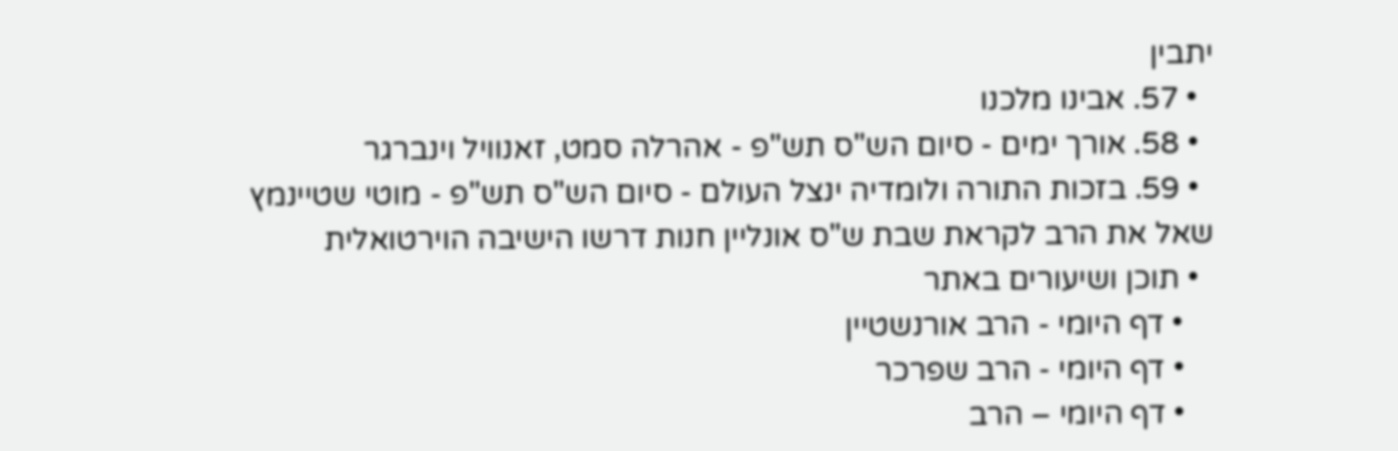יתבין
  • 57. אבינו מלכנו
  • 58. אורך ימים - סיום הש"ס תש"פ - אהרלה סמט, זאנוויל וינברגר
  • 59. בזכות התורה ולומדיה ינצל העולם - סיום הש"ס תש"פ - מוטי שטיינמץ
שאל את הרב לקראת שבת ש"ס אונליין חנות דרשו הישיבה הוירטואלית
  • תוכן ושיעורים באתר
    • דף היומי - הרב אורנשטיין
    • דף היומי - הרב שפרכר
    • דף היומי – הרב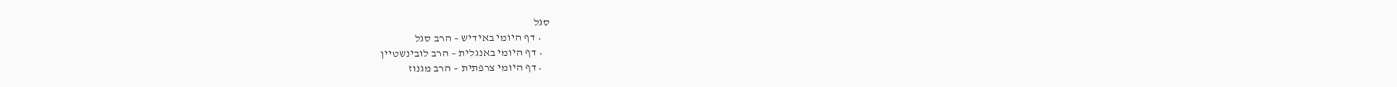סגל
    • דף היומי באידיש – הרב סגל
    • דף היומי באנגלית – הרב לובינשטיין
    • דף היומי צרפתית – הרב מגנוז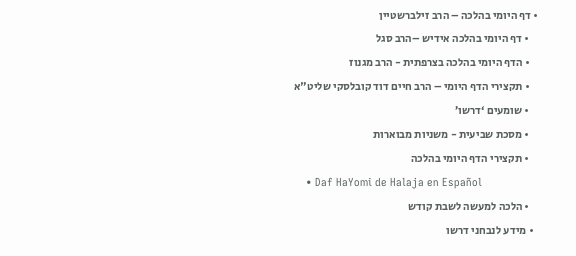• דף היומי בהלכה – הרב זילברשטיין
    • דף היומי בהלכה אידיש –הרב סגל
    • הדף היומי בהלכה בצרפתית - הרב מגנוז
    • תקצירי הדף היומי – הרב חיים דוד קובלסקי שליט"א
    • שומעים ‘דרשו’
    • מסכת שביעית - משניות מבוארות
    • תקצירי הדף היומי בהלכה
    • Daf HaYomi de Halaja en Español
    • הלכה למעשה לשבת קודש
  • מידע לנבחני דרשו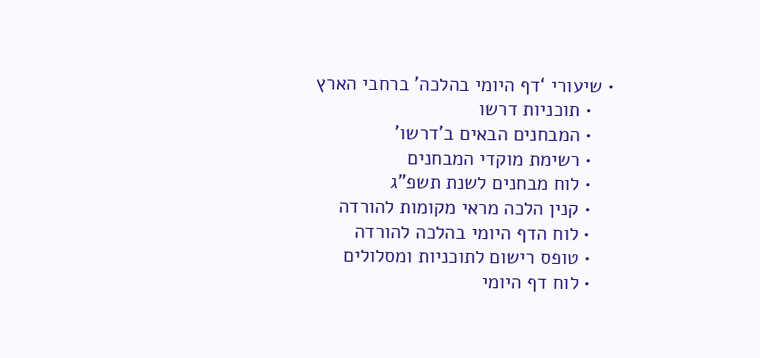• שיעורי ‘דף היומי בהלכה’ ברחבי הארץ
    • תוכניות דרשו
    • המבחנים הבאים ב’דרשו’
    • רשימת מוקדי המבחנים
    • לוח מבחנים לשנת תשפ”ג
    • קנין הלכה מראי מקומות להורדה
    • לוח הדף היומי בהלכה להורדה
    • טופס רישום לתוכניות ומסלולים
    • לוח דף היומי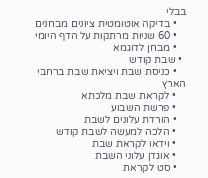בבלי
    • בדיקה אוטומטית ציונים מבחנים
    • 60 שניות מרתקות על הדף היומי
    • מבחן לדוגמא
  • שבת קודש
    • כניסת שבת ויציאת שבת ברחבי הארץ
    • לקראת שבת מלכתא
    • פרשת השבוע
    • הורדת עלונים לשבת
    • הלכה למעשה לשבת קודש
    • וידאו לקראת שבת
    • אוגדן עלוני השבת
    • סט לקראת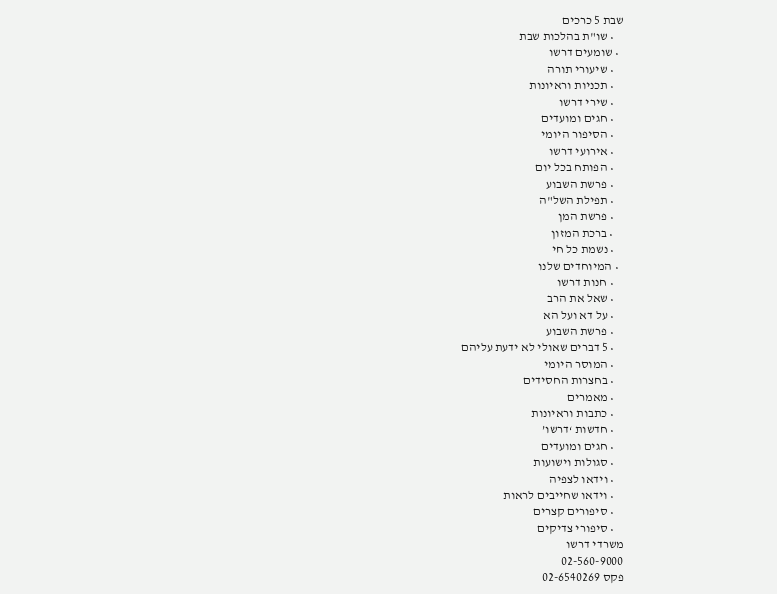שבת 5 כרכים
    • שו"ת בהלכות שבת
  • שומעים דרשו
    • שיעורי תורה
    • תכניות וראיונות
    • שירי דרשו
    • חגים ומועדים
    • הסיפור היומי
    • אירועי דרשו
    • הפותח בכל יום
    • פרשת השבוע
    • תפילת השל"ה
    • פרשת המן
    • ברכת המזון
    • נשמת כל חי
  • המיוחדים שלנו
    • חנות דרשו
    • שאל את הרב
    • על דא ועל הא
    • פרשת השבוע
    • 5 דברים שאולי לא ידעת עליהם
    • המוסר היומי
    • בחצרות החסידים
    • מאמרים
    • כתבות וראיונות
    • חדשות ‘דרשו’
    • חגים ומועדים
    • סגולות וישועות
    • וידאו לצפיה
    • וידאו שחייבים לראות
    • סיפורים קצרים
    • סיפורי צדיקים
משרדי דרשו
02-560-9000
פקס 02-6540269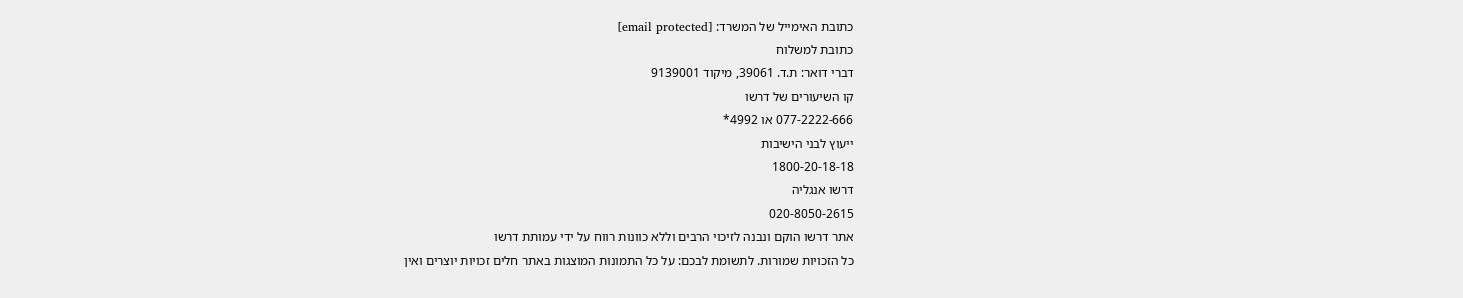כתובת האימייל של המשרד: [email protected]
כתובת למשלוח
דברי דואר: ת.ד. 39061, מיקוד 9139001
קו השיעורים של דרשו
077-2222-666 או 4992*
ייעוץ לבני הישיבות
1800-20-18-18
דרשו אנגליה
020-8050-2615
אתר דרשו הוקם ונבנה לזיכוי הרבים וללא כוונות רווח על ידי עמותת דרשו
כל הזכויות שמורות. לתשומת לבכם: על כל התמונות המוצגות באתר חלים זכויות יוצרים ואין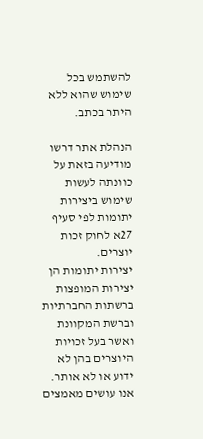להשתמש בכל שימוש שהוא ללא היתר בכתב.

הנהלת אתר דרשו מודיעה בזאת על כוונתה לעשות שימוש ביצירות יתומות לפי סעיף 27א לחוק זכות יוצרים.
יצירות יתומות הן יצירות המופצות ברשתות החברתיות וברשת המקוונת ואשר בעל זכויות היוצרים בהן לא ידוע או לא אותר.
אנו עושים מאמצים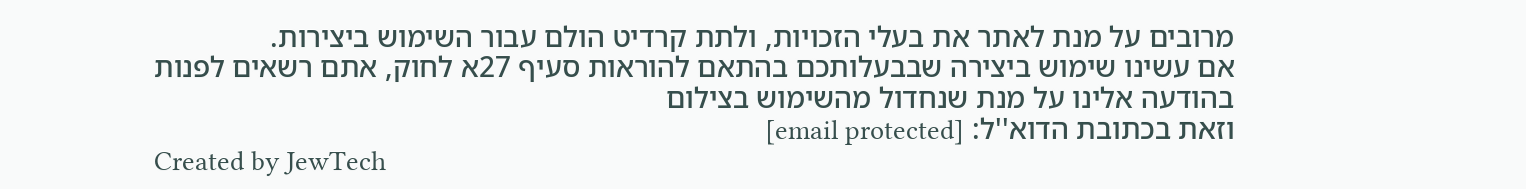מרובים על מנת לאתר את בעלי הזכויות, ולתת קרדיט הולם עבור השימוש ביצירות.
אם עשינו שימוש ביצירה שבבעלותכם בהתאם להוראות סעיף 27א לחוק, אתם רשאים לפנות בהודעה אלינו על מנת שנחדול מהשימוש בצילום
וזאת בכתובת הדוא''ל: [email protected]
Created by JewTech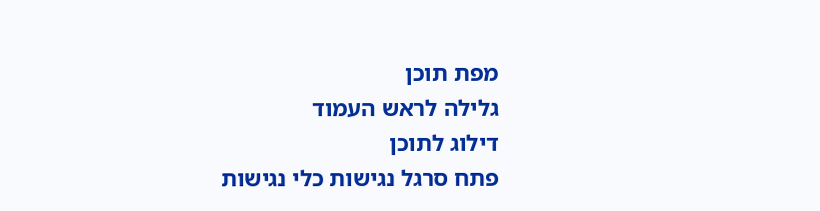מפת תוכן
גלילה לראש העמוד
דילוג לתוכן
פתח סרגל נגישות כלי נגישות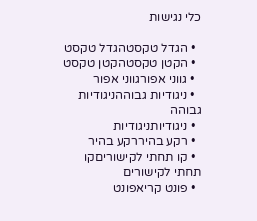כלי נגישות

  • הגדל טקסטהגדל טקסט
  • הקטן טקסטהקטן טקסט
  • גווני אפורגווני אפור
  • ניגודיות גבוההניגודיות גבוהה
  • ניגודיותניגודיות
  • רקע בהיררקע בהיר
  • קו תחתי לקישוריםקו תחתי לקישורים
  • פונט קריאפונט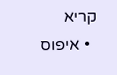קריא
  • איפוס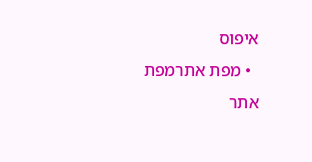איפוס
  • מפת אתרמפת אתר